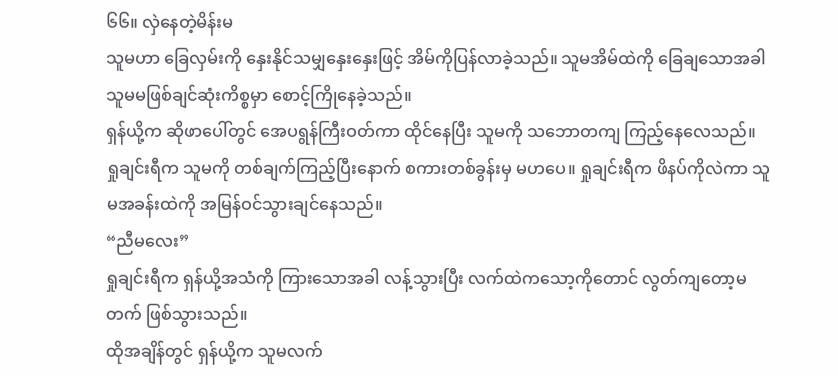၆၆။ လှဲနေတဲ့မိန်းမ
သူမဟာ ခြေလှမ်းကို နှေးနိုင်သမျှနှေးနှေးဖြင့် အိမ်ကိုပြန်လာခဲ့သည်။ သူမအိမ်ထဲကို ခြေချသောအခါ သူမမဖြစ်ချင်ဆုံးကိစ္စမှာ စောင့်ကြိုနေခဲ့သည်။
ရှန်ယို့က ဆိုဖာပေါ်တွင် အေပရွန်ကြီးဝတ်ကာ ထိုင်နေပြီး သူမကို သဘောတကျ ကြည့်နေလေသည်။
ရှုချင်းရီက သူမကို တစ်ချက်ကြည့်ပြီးနောက် စကားတစ်ခွန်းမှ မဟပေ။ ရှုချင်းရီက ဖိနပ်ကိုလဲကာ သူမအခန်းထဲကို အမြန်ဝင်သွားချင်နေသည်။
“ညီမလေး”
ရှုချင်းရီက ရှန်ယို့အသံကို ကြားသောအခါ လန့်သွားပြီး လက်ထဲကသော့ကိုတောင် လွတ်ကျတော့မတက် ဖြစ်သွားသည်။
ထိုအချိန်တွင် ရှန်ယို့က သူမလက်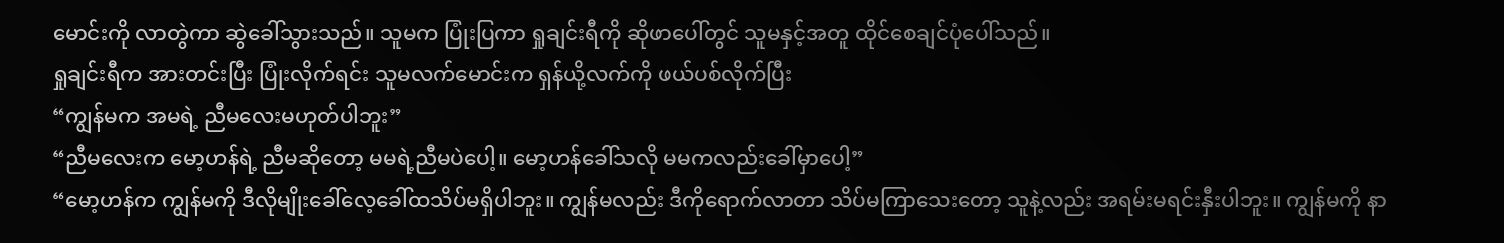မောင်းကို လာတွဲကာ ဆွဲခေါ်သွားသည်။ သူမက ပြုံးပြကာ ရှုချင်းရီကို ဆိုဖာပေါ်တွင် သူမနှင့်အတူ ထိုင်စေချင်ပုံပေါ်သည်။
ရှုချင်းရီက အားတင်းပြီး ပြုံးလိုက်ရင်း သူမလက်မောင်းက ရှန်ယို့လက်ကို ဖယ်ပစ်လိုက်ပြီး
“ကျွန်မက အမရဲ့ ညီမလေးမဟုတ်ပါဘူး”
“ညီမလေးက မော့ဟန်ရဲ့ ညီမဆိုတော့ မမရဲ့ညီမပဲပေါ့။ မော့ဟန်ခေါ်သလို မမကလည်းခေါ်မှာပေါ့”
“မော့ဟန်က ကျွန်မကို ဒီလိုမျိုးခေါ်လေ့ခေါ်ထသိပ်မရှိပါဘူး။ ကျွန်မလည်း ဒီကိုရောက်လာတာ သိပ်မကြာသေးတော့ သူနဲ့လည်း အရမ်းမရင်းနှီးပါဘူး။ ကျွန်မကို နာ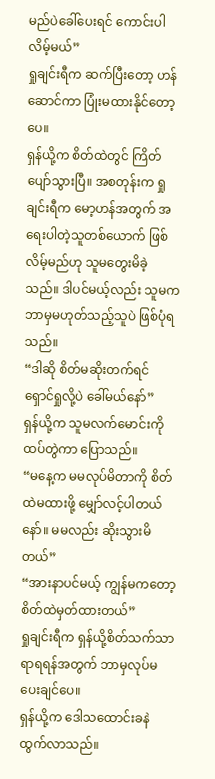မည်ပဲခေါ်ပေးရင် ကောင်းပါလိမ့်မယ်”
ရှုချင်းရီက ဆက်ပြီးတော့ ဟန်ဆောင်ကာ ပြုံးမထားနိုင်တော့ပေ။
ရှန်ယို့က စိတ်ထဲတွင် ကြိတ်ပျော်သွားပြီ။ အစတုန်းက ရှုချင်းရီက မော့ဟန်အတွက် အရေးပါတဲ့သူတစ်ယောက် ဖြစ်လိမ့်မည်ဟု သူမတွေးမိခဲ့သည်။ ဒါပင်မယ့်လည်း သူမက ဘာမှမဟုတ်သည့်သူပဲ ဖြစ်ပုံရသည်။
“ဒါဆို စိတ်မဆိုးတက်ရင် ရှောင်ရှုလို့ပဲ ခေါ်မယ်နော်”
ရှန်ယို့က သူမလက်မောင်းကို ထပ်တွဲကာ ပြောသည်။
“မနေ့က မမလုပ်မိတာကို စိတ်ထဲမထားဖို့ မျှော်လင့်ပါတယ်နော်။ မမလည်း ဆိုးသွားမိတယ်”
“အားနာပင်မယ့် ကျွန်မကတော့ စိတ်ထဲမှတ်ထားတယ်”
ရှုချင်းရီက ရှန်ယို့စိတ်သက်သာရာရရန်အတွက် ဘာမှလုပ်မပေးချင်ပေ။
ရှန်ယို့က ဒေါသထောင်းခနဲ ထွက်လာသည်။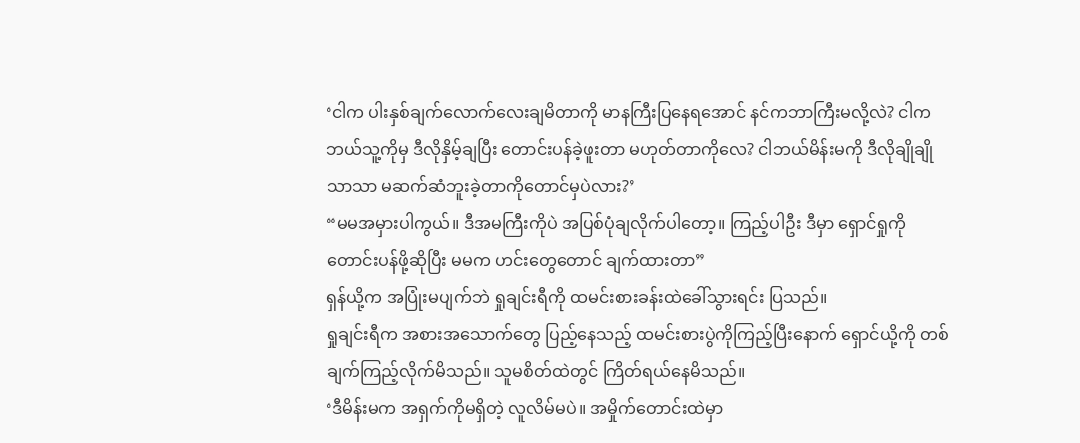‘ငါက ပါးနှစ်ချက်လောက်လေးချမိတာကို မာနကြီးပြနေရအောင် နင်ကဘာကြီးမလို့လဲ? ငါကဘယ်သူ့ကိုမှ ဒီလိုနှိမ့်ချပြီး တောင်းပန်ခဲ့ဖူးတာ မဟုတ်တာကိုလေ? ငါဘယ်မိန်းမကို ဒီလိုချိုချိုသာသာ မဆက်ဆံဘူးခဲ့တာကိုတောင်မှပဲလား?’
“မမအမှားပါကွယ်။ ဒီအမကြီးကိုပဲ အပြစ်ပုံချလိုက်ပါတော့။ ကြည့်ပါဦး ဒီမှာ ရှောင်ရှုကို တောင်းပန်ဖို့ဆိုပြီး မမက ဟင်းတွေတောင် ချက်ထားတာ”
ရှန်ယို့က အပြုံးမပျက်ဘဲ ရှုချင်းရီကို ထမင်းစားခန်းထဲခေါ်သွားရင်း ပြသည်။
ရှုချင်းရီက အစားအသောက်တွေ ပြည့်နေသည့် ထမင်းစားပွဲကိုကြည့်ပြီးနောက် ရှောင်ယို့ကို တစ်ချက်ကြည့်လိုက်မိသည်။ သူမစိတ်ထဲတွင် ကြိတ်ရယ်နေမိသည်။
‘ဒီမိန်းမက အရှက်ကိုမရှိတဲ့ လူလိမ်မပဲ။ အမှိုက်တောင်းထဲမှာ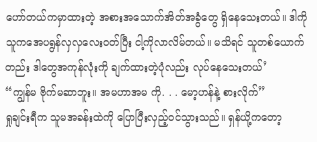ဟော်တယ်ကမှာထားတဲ့ အစားအသောက်အိတ်အခွံတွေ ရှိနေသေးတယ်။ ဒါကို သူကအေပရွန်လှလှလေးဝတ်ပြီး ငါ့ကိုလာလိမ်တယ်။ မသိရင် သူတစ်ယောက်တည်း ဒါတွေအကုန်လုံးကို ချက်ထားတဲ့ပုံလည်း လုပ်နေသေးတယ်’
“ကျွန်မ ဗိုက်မဆာဘူး။ အမဟာအမ ကို. . . မော့ဟန်နဲ့ စားလိုက်”
ရှုချင်းရီက သူမအခန်းထဲကို ပြောပြီးလှည့်ဝင်သွားသည်။ ရှန်ယို့ကတော့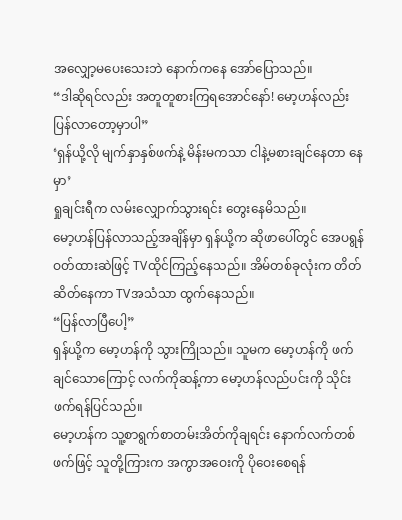အလျှော့မပေးသေးဘဲ နောက်ကနေ အော်ပြောသည်။
“ဒါဆိုရင်လည်း အတူတူစားကြရအောင်နော်! မော့ဟန်လည်း ပြန်လာတော့မှာပါ”
‘ရှန်ယို့လို မျက်နှာနှစ်ဖက်နဲ့ မိန်းမကသာ ငါနဲ့မစားချင်နေတာ နေမှာ’
ရှုချင်းရီက လမ်းလျှောက်သွားရင်း တွေးနေမိသည်။
မော့ဟန်ပြန်လာသည့်အချိန်မှာ ရှန်ယို့က ဆိုဖာပေါ်တွင် အေပရွန်ဝတ်ထားဆဲဖြင့် TVထိုင်ကြည့်နေသည်။ အိမ်တစ်ခုလုံးက တိတ်ဆိတ်နေကာ TVအသံသာ ထွက်နေသည်။
“ပြန်လာပြီပေါ့”
ရှန်ယို့က မော့ဟန်ကို သွားကြိုသည်။ သူမက မော့ဟန်ကို ဖက်ချင်သောကြောင့် လက်ကိုဆန့်ကာ မော့ဟန်လည်ပင်းကို သိုင်းဖက်ရန်ပြင်သည်။
မော့ဟန်က သူ့စာရွက်စာတမ်းအိတ်ကိုချရင်း နောက်လက်တစ်ဖက်ဖြင့် သူတို့ကြားက အကွာအဝေးကို ပိုဝေးစေရန်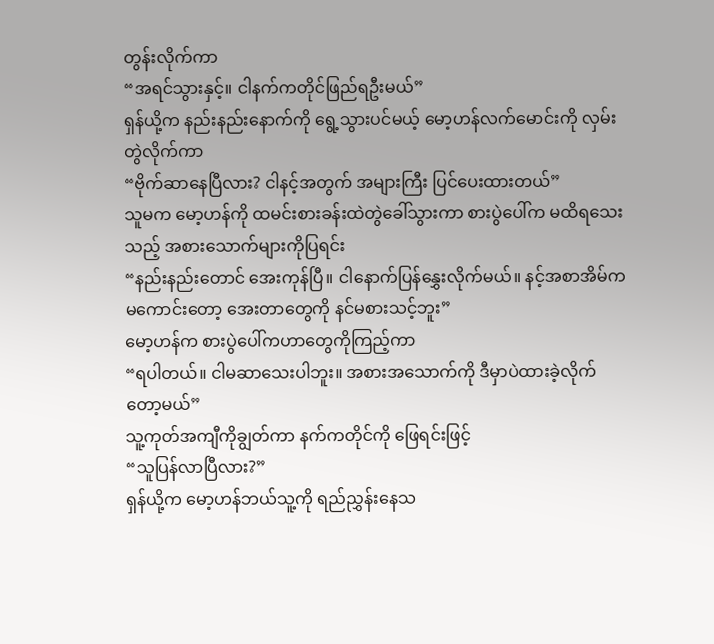တွန်းလိုက်ကာ
“အရင်သွားနှင့်။ ငါနက်ကတိုင်ဖြည်ရဦးမယ်”
ရှန်ယို့က နည်းနည်းနောက်ကို ရွေ့သွားပင်မယ့် မော့ဟန်လက်မောင်းကို လှမ်းတွဲလိုက်ကာ
“ဗိုက်ဆာနေပြီလား? ငါနင့်အတွက် အများကြီး ပြင်ပေးထားတယ်”
သူမက မော့ဟန်ကို ထမင်းစားခန်းထဲတွဲခေါ်သွားကာ စားပွဲပေါ်က မထိရသေးသည့် အစားသောက်များကိုပြရင်း
“နည်းနည်းတောင် အေးကုန်ပြီ။ ငါနောက်ပြန်နွှေးလိုက်မယ်။ နင့်အစာအိမ်ကမကောင်းတော့ အေးတာတွေကို နင်မစားသင့်ဘူး”
မော့ဟန်က စားပွဲပေါ်ကဟာတွေကိုကြည့်ကာ
“ရပါတယ်။ ငါမဆာသေးပါဘူး။ အစားအသောက်ကို ဒီမှာပဲထားခဲ့လိုက်တော့မယ်”
သူ့ကုတ်အကျီကိုချွတ်ကာ နက်ကတိုင်ကို ဖြေရင်းဖြင့်
“သူပြန်လာပြီလား?”
ရှန်ယို့က မော့ဟန်ဘယ်သူ့ကို ရည်ညွှန်းနေသ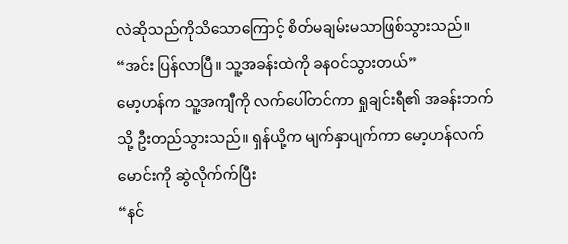လဲဆိုသည်ကိုသိသောကြောင့် စိတ်မချမ်းမသာဖြစ်သွားသည်။
“အင်း ပြန်လာပြီ။ သူ့အခန်းထဲကို ခနဝင်သွားတယ်”
မော့ဟန်က သူ့အကျီကို လက်ပေါ်တင်ကာ ရှုချင်းရီ၏ အခန်းဘက်သို့ ဦးတည်သွားသည်။ ရှန်ယို့က မျက်နှာပျက်ကာ မော့ဟန်လက်မောင်းကို ဆွဲလိုက်က်ပြီး
“နင်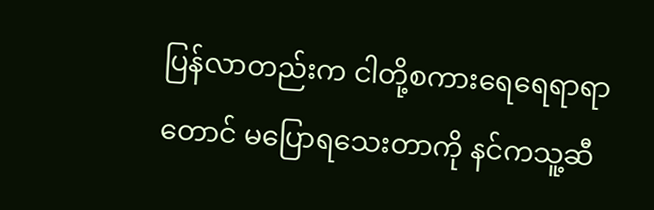ပြန်လာတည်းက ငါတို့စကားရေရေရာရာတောင် မပြောရသေးတာကို နင်ကသူ့ဆီ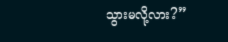သွားမလို့လား?”